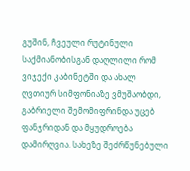გუშინ, ჩვეული რუტინული საქმიანობისგან დაღლილი რომ ვიჯექი კაბინეტში და ახალ ღვთიურ სიმფონიაზე ვმუშაობდი, გაბრიელი შემომიფრინდა უცებ ფანჯრიდან და მყუდროება დამირღვია. სახეზე შეძრწუნებული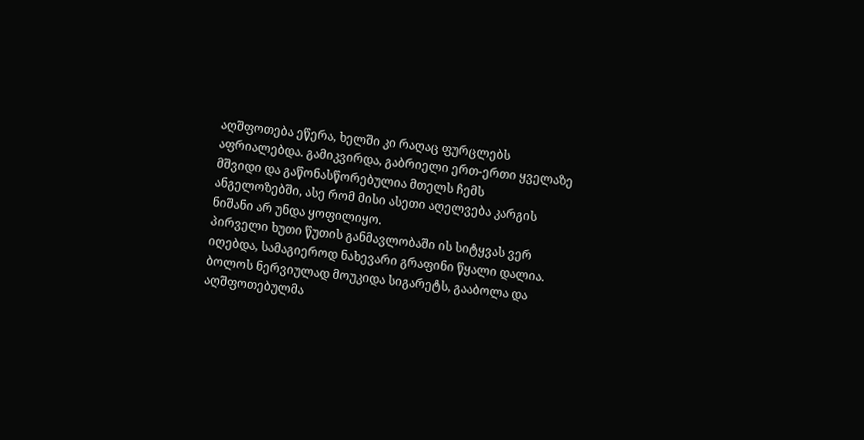აღშფოთება ეწერა, ხელში კი რაღაც ფურცლებს აფრიალებდა. გამიკვირდა, გაბრიელი ერთ-ერთი ყველაზე მშვიდი და გაწონასწორებულია მთელს ჩემს ანგელოზებში, ასე რომ მისი ასეთი აღელვება კარგის ნიშანი არ უნდა ყოფილიყო.
პირველი ხუთი წუთის განმავლობაში ის სიტყვას ვერ იღებდა, სამაგიეროდ ნახევარი გრაფინი წყალი დალია. ბოლოს ნერვიულად მოუკიდა სიგარეტს, გააბოლა და აღშფოთებულმა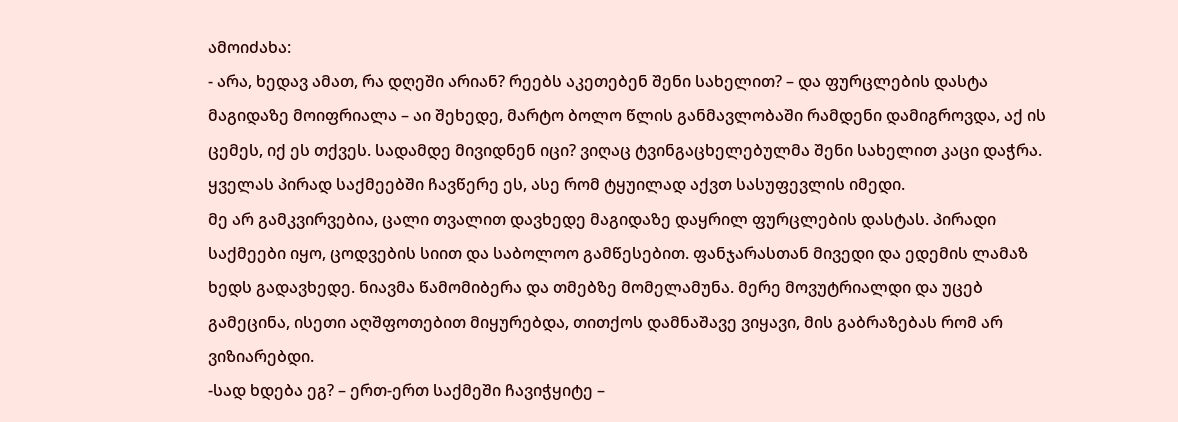ამოიძახა:
- არა, ხედავ ამათ, რა დღეში არიან? რეებს აკეთებენ შენი სახელით? – და ფურცლების დასტა მაგიდაზე მოიფრიალა – აი შეხედე, მარტო ბოლო წლის განმავლობაში რამდენი დამიგროვდა, აქ ის ცემეს, იქ ეს თქვეს. სადამდე მივიდნენ იცი? ვიღაც ტვინგაცხელებულმა შენი სახელით კაცი დაჭრა. ყველას პირად საქმეებში ჩავწერე ეს, ასე რომ ტყუილად აქვთ სასუფევლის იმედი.
მე არ გამკვირვებია, ცალი თვალით დავხედე მაგიდაზე დაყრილ ფურცლების დასტას. პირადი საქმეები იყო, ცოდვების სიით და საბოლოო გამწესებით. ფანჯარასთან მივედი და ედემის ლამაზ ხედს გადავხედე. ნიავმა წამომიბერა და თმებზე მომელამუნა. მერე მოვუტრიალდი და უცებ გამეცინა, ისეთი აღშფოთებით მიყურებდა, თითქოს დამნაშავე ვიყავი, მის გაბრაზებას რომ არ ვიზიარებდი.
-სად ხდება ეგ? – ერთ-ერთ საქმეში ჩავიჭყიტე –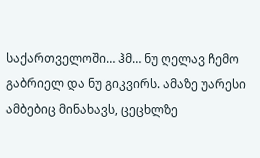საქართველოში… ჰმ… ნუ ღელავ ჩემო გაბრიელ და ნუ გიკვირს. ამაზე უარესი ამბებიც მინახავს, ცეცხლზე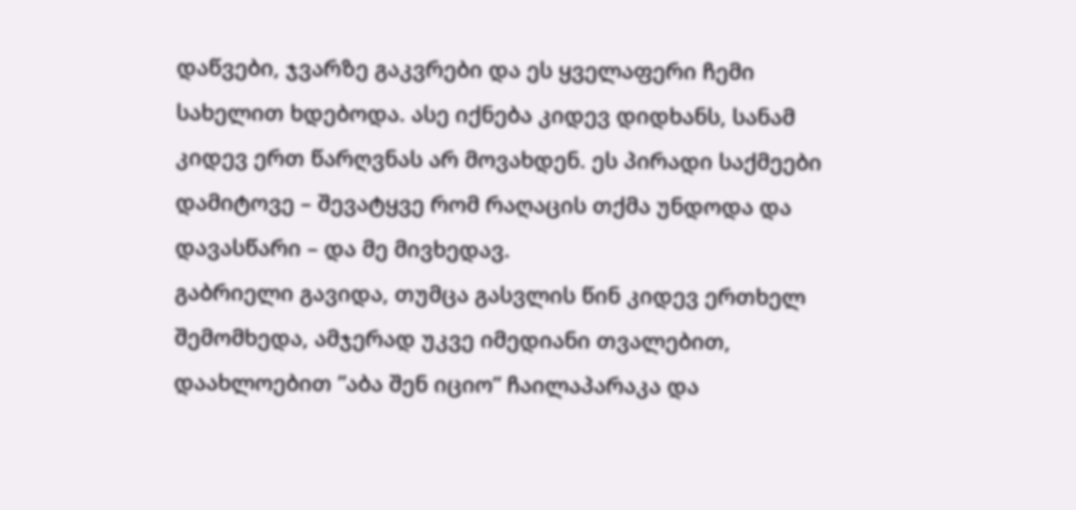დაწვები, ჯვარზე გაკვრები და ეს ყველაფერი ჩემი სახელით ხდებოდა. ასე იქნება კიდევ დიდხანს, სანამ კიდევ ერთ წარღვნას არ მოვახდენ. ეს პირადი საქმეები დამიტოვე – შევატყვე რომ რაღაცის თქმა უნდოდა და დავასწარი – და მე მივხედავ.
გაბრიელი გავიდა, თუმცა გასვლის წინ კიდევ ერთხელ შემომხედა, ამჯერად უკვე იმედიანი თვალებით, დაახლოებით ”აბა შენ იციო” ჩაილაპარაკა და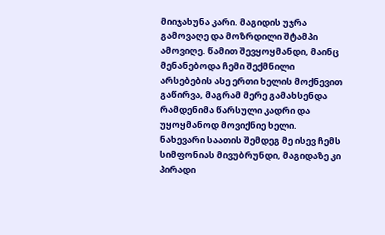მიიჯახუნა კარი. მაგიდის უჯრა გამოვაღე და მოზრდილი შტამპი ამოვიღე. წამით შევყოყმანდი, მაინც მენანებოდა ჩემი შექმნილი არსებების ასე ერთი ხელის მოქნევით გაწირვა, მაგრამ მერე გამახსენდა რამდენიმა წარსული კადრი და უყოყმანოდ მოვიქნიე ხელი.
ნახევარი საათის შემდეგ მე ისევ ჩემს სიმფონიას მივუბრუნდი, მაგიდაზე კი პირადი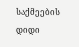საქმეების დიდი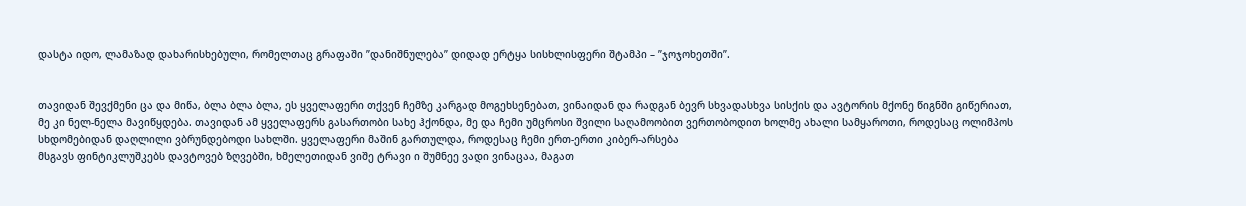დასტა იდო, ლამაზად დახარისხებული, რომელთაც გრაფაში ”დანიშნულება” დიდად ერტყა სისხლისფერი შტამპი – ”ჯოჯოხეთში”.


თავიდან შევქმენი ცა და მიწა, ბლა ბლა ბლა, ეს ყველაფერი თქვენ ჩემზე კარგად მოგეხსენებათ, ვინაიდან და რადგან ბევრ სხვადასხვა სისქის და ავტორის მქონე წიგნში გიწერიათ, მე კი ნელ-ნელა მავიწყდება. თავიდან ამ ყველაფერს გასართობი სახე ჰქონდა, მე და ჩემი უმცროსი შვილი საღამოობით ვერთობოდით ხოლმე ახალი სამყაროთი, როდესაც ოლიმპოს სხდომებიდან დაღლილი ვბრუნდებოდი სახლში. ყველაფერი მაშინ გართულდა, როდესაც ჩემი ერთ-ერთი კიბერ-არსება
მსგავს ფინტიკლუშკებს დავტოვებ ზღვებში, ხმელეთიდან ვიშე ტრავი ი შუმნეე ვადი ვინაცაა, მაგათ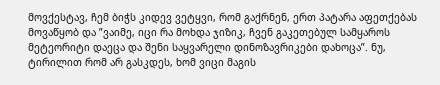მოვქესტავ, ჩემ ბიჭს კიდევ ვეტყვი, რომ გაქრნენ, ერთ პატარა აფეთქებას მოვაწყობ და ”ვაიმე, იცი რა მოხდა ჯიზიკ, ჩვენ გაკეთებულ სამყაროს მეტეორიტი დაეცა და შენი საყვარელი დინოზავრიკები დახოცა”. ნუ, ტირილით რომ არ გასკდეს, ხომ ვიცი მაგის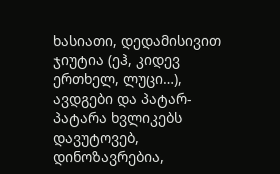ხასიათი, დედამისივით ჯიუტია (ეჰ, კიდევ ერთხელ, ლუცი…), ავდგები და პატარ-პატარა ხვლიკებს დავუტოვებ, დინოზავრებია,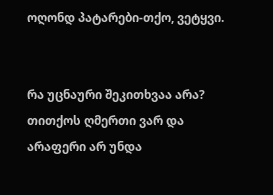ოღონდ პატარები-თქო, ვეტყვი.


რა უცნაური შეკითხვაა არა? თითქოს ღმერთი ვარ და არაფერი არ უნდა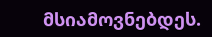მსიამოვნებდეს.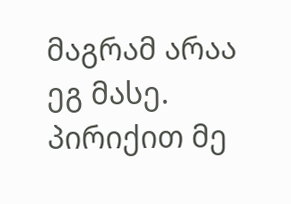მაგრამ არაა ეგ მასე. პირიქით მე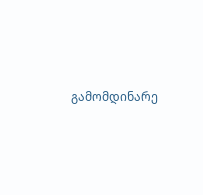გამომდინარე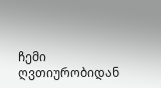ჩემი ღვთიურობიდან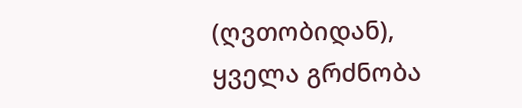(ღვთობიდან), ყველა გრძნობა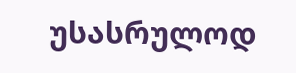უსასრულოდ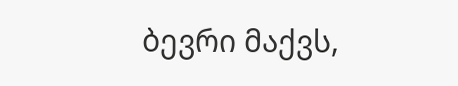ბევრი მაქვს,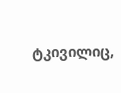ტკივილიც,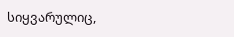სიყვარულიც,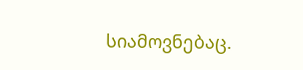სიამოვნებაც.